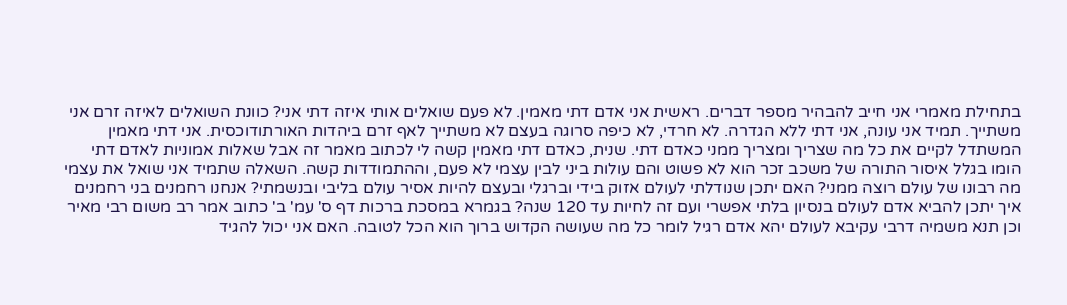בתחילת מאמרי אני חייב להבהיר מספר דברים. ראשית אני אדם דתי מאמין. לא פעם שואלים אותי איזה דתי אני? כוונת השואלים לאיזה זרם אני משתייך. תמיד אני עונה, אני דתי ללא הגדרה. לא חרדי, לא כיפה סרוגה בעצם לא משתייך לאף זרם ביהדות האורתודוכסית. אני דתי מאמין המשתדל לקיים את כל מה שצריך ומצריך ממני כאדם דתי. שנית, כאדם דתי מאמין קשה לי לכתוב מאמר זה אבל שאלות אמוניות לאדם דתי הומו בגלל איסור התורה של משכב זכר הוא לא פשוט והם עולות ביני לבין עצמי לא פעם, וההתמודדות קשה. השאלה שתמיד אני שואל את עצמי מה רבונו של עולם רוצה ממני? האם יתכן שנודלתי לעולם אזוק בידי וברגלי ובעצם להיות אסיר עולם בליבי ובנשמתי? אנחנו רחמנים בני רחמנים איך יתכן להביא אדם לעולם בנסיון בלתי אפשרי ועם זה לחיות עד 120 שנה? בגמרא במסכת ברכות דף ס' עמ' ב' כתוב אמר רב משום רבי מאיר וכן תנא משמיה דרבי עקיבא לעולם יהא אדם רגיל לומר כל מה שעושה הקדוש ברוך הוא הכל לטובה. האם אני יכול להגיד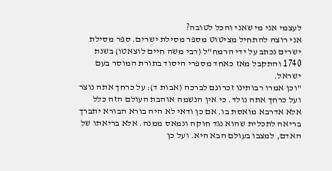לעצמי אני מי שאני והכל לטובה?
אני רוצה להתחיל מציטוט מספר מסילת ישרים. ספר מסילת ישרים נכתב על ידי הרמח"ל (רבי משה חיים לוצאטו) בשנת 1740 והתקבל מאז כאחד מספרי היסוד בתורת המוסר בעם ישראל.
"וכן אמרו רבותינו זכרונם לברכה (אבות ד): על כרחך אתה נוצר ועל כרחך אתה נולד. כי אין הנשמה אוהבת העולם הזה כלל אלא אדרבא מואסת בו. אם כן ודאי לא היה בורא הבורא יתברך בריאה לתכלית שהוא נגד חוקה ונמאס ממנה. אלא בריאתו של האדם, למצבו בעולם הבא היא. ועל כן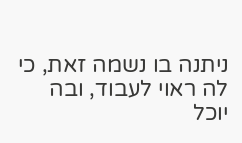ניתנה בו נשמה זאת, כי לה ראוי לעבוד, ובה יוכל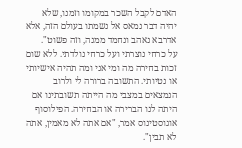האדם לקבל השכר במקומו וזמנו, שלא יהיה דבר נמאס אל נשמתו בעולם הזה, אלא אדרבא נאהב ונחמד ממנה, וזה פשוט".
על כרחי נוצרתי ועל כרחי נולדתי. ללא שום זכות בחירה מה ומי אני ומה תהיה אישיותי או נטיותי. התשובה ברורה לי ולרוב הנמצאים במצבי מה הייתה תשובתינו אם היתה לנו הברירה או הבחירה. הפילוסוף אוגוסטינוס אמר, "אם אתה לא מאמין, אתה לא תבין".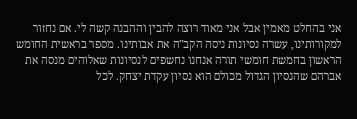אני בהחלט מאמין אבל אני מאוד רוצה להבין וההבנה קשה לי. אם נחזור למקורותינו, עשרה נסיונות ניסה הקב"ה את אבותינו. מספר בראשית החומש הראשון בחמשת חומשי תורה אנחנו נחשפים לנסיונות שאלוהים מנסה את אברהם שהנסיון הגדול מכולם הוא נסיון עקדת יצחק. לכל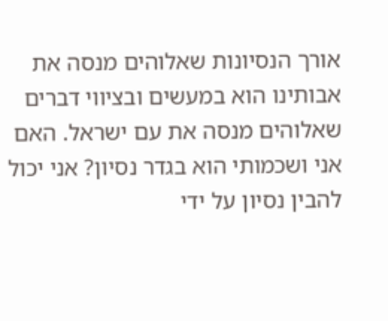אורך הנסיונות שאלוהים מנסה את אבותינו הוא במעשים ובציווי דברים שאלוהים מנסה את עם ישראל. האם אני ושכמותי הוא בגדר נסיון? אני יכול להבין נסיון על ידי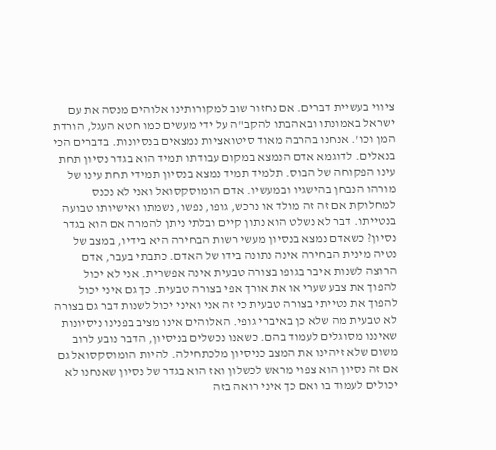ציווי בעשיית דברים. אם נחזור שוב למקורותינו אלוהים מנסה את עם ישראל באמונתו ובאהבתו להקב"ה על ידי מעשים כמו חטא העגל, הורדת המן וכו'. אנחנו בהרבה מאוד סיטואציות נמצאים בנסיונות. בדברים הכי בנאלים. לדוגמא אדם הנמצא במקום עבודתו תמיד הוא בגדר נסיון תחת עינו הפקוחה של הבוס. תלמיד תמיד נמצא בנסיון תמידי תחת עינו של מורהו הנבחן בהישגיו ובמעשיו. אדם הומוסקסואל ואני לא נכנס למחלוקת אם זה זה מולד או נרכש, גופו, נפשו, נשמתו ואישיותו טבועה בנטייתו. דבר לא נשלט הוא נתון קיים ובלתי ניתן להמרה אם הוא בגדר נסיון? כשאדם נמצא בנסיון מעשי רשות הבחירה היא בידיו, במצב של נטיה מינית הבחירה אינה נתונה בידו של האדם. כתבתי בעבר, אדם הרוצה לשנות איבר בגופו בצורה טבעית אינה אפשרית. אני לא יכול להפוך את צבע שערי או את אורך אפי בצורה טבעית. כך גם איני יכול להפוך את נטייתי בצורה טבעית כי זה אני ואיני יכול לשנות דבר גם בצורה לא טבעית מה שלא כן באיברי גופי. האלוהים אינו מציב בפנינו ניסיונות שאיננו מסוגלים לעמוד בהם. כשאנו נכשלים בניסיון, הדבר נובע לרוב משום שלא זיהינו את המצב כניסיון מלכתחילה. להיות הומוסקסואל גם אם זה נסיון הוא צפוי מראש לכשלון ואז הוא בגדר של נסיון שאנחנו לא יכולים לעמוד בו ואם כך איני רואה בזה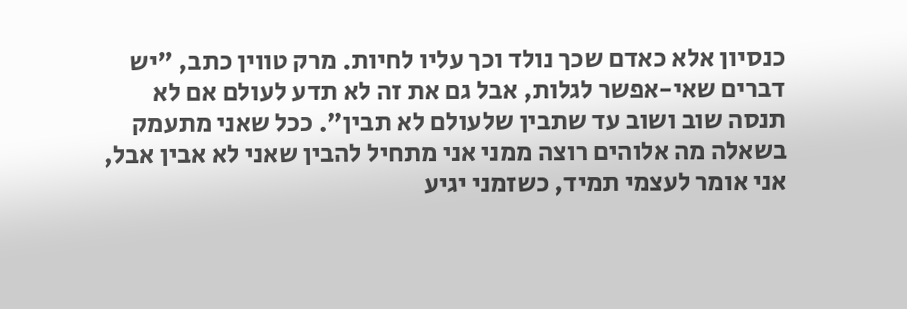כנסיון אלא כאדם שכך נולד וכך עליו לחיות. מרק טווין כתב, "יש דברים שאי-אפשר לגלות, אבל גם את זה לא תדע לעולם אם לא תנסה שוב ושוב עד שתבין שלעולם לא תבין". ככל שאני מתעמק בשאלה מה אלוהים רוצה ממני אני מתחיל להבין שאני לא אבין אבל, אני אומר לעצמי תמיד, כשזמני יגיע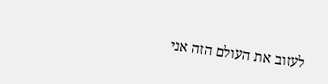לעזוב את העולם הזה אני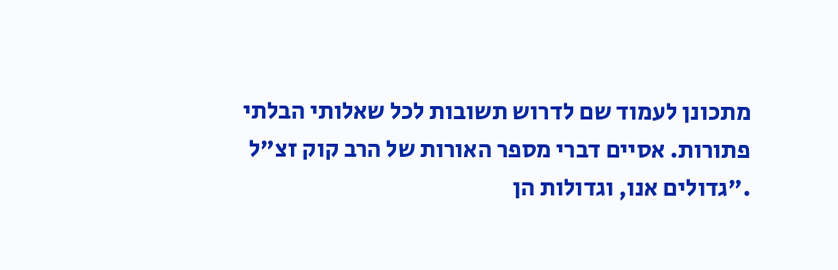מתכונן לעמוד שם לדרוש תשובות לכל שאלותי הבלתי פתורות. אסיים דברי מספר האורות של הרב קוק זצ"ל ."גדולים אנו, וגדולות הן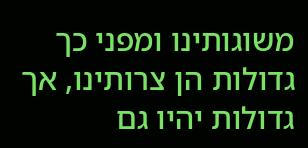משוגותינו ומפני כך גדולות הן צרותינו, אך גדולות יהיו גם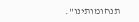תנחומותינו".